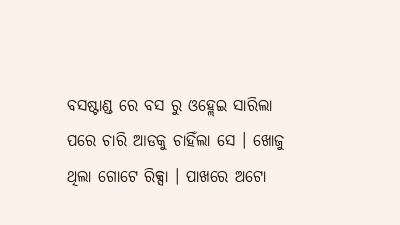ବସଷ୍ଟାଣ୍ଡ ରେ ବସ ରୁ ଓହ୍ଲେଇ ସାରିଲା ପରେ ଚାରି ଆଡକୁ ଚାହିଁଲା ସେ । ଖୋଜୁ ଥିଲା ଗୋଟେ ରିକ୍ସା । ପାଖରେ ଅଟୋ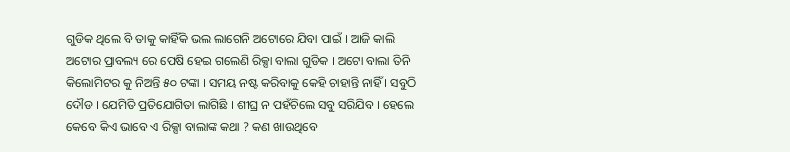ଗୁଡିକ ଥିଲେ ବି ତାକୁ କାହିଁକି ଭଲ ଲାଗେନି ଅଟୋରେ ଯିବା ପାଇଁ । ଆଜି କାଲି ଅଟୋର ପ୍ରାବଲ୍ୟ ରେ ପେଷି ହେଇ ଗଲେଣି ରିକ୍ସା ବାଲା ଗୁଡିକ । ଅଟୋ ବାଲା ତିନି କିଲୋମିଟର କୁ ନିଅନ୍ତି ୫୦ ଟଙ୍କା । ସମୟ ନଷ୍ଟ କରିବାକୁ କେହି ଚାହାନ୍ତି ନାହିଁ । ସବୁଠି ଦୌଡ । ଯେମିତି ପ୍ରତିଯୋଗିତା ଲାଗିଛି । ଶୀଘ୍ର ନ ପହଁଚିଲେ ସବୁ ସରିଯିବ । ହେଲେ କେବେ କିଏ ଭାବେ ଏ ରିକ୍ସା ବାଲାଙ୍କ କଥା ? କଣ ଖାଉଥିବେ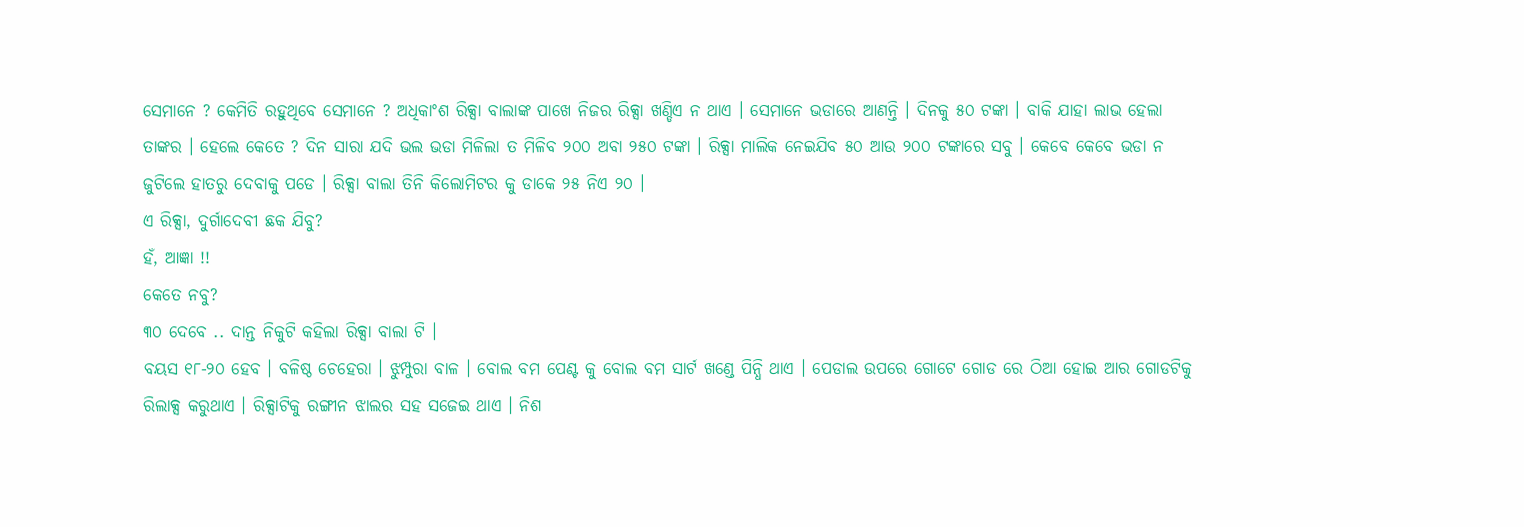ସେମାନେ ? କେମିତି ରହୁଥିବେ ସେମାନେ ? ଅଧିକାଂଶ ରିକ୍ସା ବାଲାଙ୍କ ପାଖେ ନିଜର ରିକ୍ସା ଖଣ୍ଡିଏ ନ ଥାଏ । ସେମାନେ ଭଡାରେ ଆଣନ୍ତି । ଦିନକୁ ୫୦ ଟଙ୍କା । ବାକି ଯାହା ଲାଭ ହେଲା ତାଙ୍କର । ହେଲେ କେତେ ? ଦିନ ସାରା ଯଦି ଭଲ ଭଡା ମିଳିଲା ତ ମିଳିବ ୨୦୦ ଅବା ୨୫୦ ଟଙ୍କା । ରିକ୍ସା ମାଲିକ ନେଇଯିବ ୫୦ ଆଉ ୨୦୦ ଟଙ୍କାରେ ସବୁ । କେବେ କେବେ ଭଡା ନ ଜୁଟିଲେ ହାତରୁ ଦେବାକୁ ପଡେ । ରିକ୍ସା ବାଲା ତିନି କିଲୋମିଟର କୁ ଡାକେ ୨୫ ନିଏ ୨୦ ।
ଏ ରିକ୍ସା, ଦୁର୍ଗାଦେବୀ ଛକ ଯିବୁ?
ହଁ, ଆଜ୍ଞା !!
କେତେ ନବୁ?
୩୦ ଦେବେ .. ଦାନ୍ତ ନିକୁଟି କହିଲା ରିକ୍ସା ବାଲା ଟି ।
ବୟସ ୧୮-୨୦ ହେବ । ବଳିଷ୍ଠ ଚେହେରା । ଝୁମ୍ପୁରା ବାଳ । ବୋଲ ବମ ପେଣ୍ଟ କୁ ବୋଲ ବମ ସାର୍ଟ ଖଣ୍ଡେ ପିନ୍ଧି ଥାଏ । ପେଡାଲ ଉପରେ ଗୋଟେ ଗୋଡ ରେ ଠିଆ ହୋଇ ଆର ଗୋଡଟିକୁ ରିଲାକ୍ସ କରୁଥାଏ । ରିକ୍ସାଟିକୁ ରଙ୍ଗୀନ ଝାଲର ସହ ସଜେଇ ଥାଏ । ନିଶ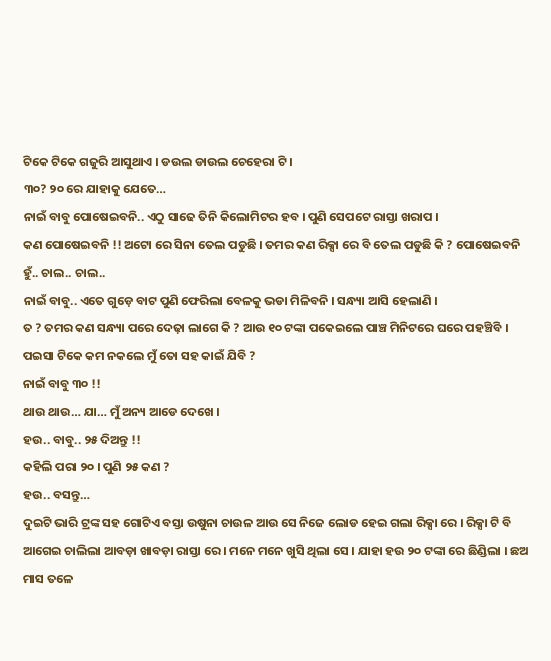ଟିକେ ଟିକେ ଗଜୁରି ଆସୁଥାଏ । ଡଉଲ ଡାଉଲ ଚେହେରା ଟି ।
୩୦? ୨୦ ରେ ଯାହାକୁ ଯେତେ…
ନାଇଁ ବାବୁ ପୋଷେଇବନି.. ଏଠୁ ସାଢେ ତିନି କିଲୋମିଟର ହବ । ପୁଣି ସେପଟେ ରାସ୍ତା ଖରାପ ।
କଣ ପୋଷେଇବନି !! ଅଟୋ ରେ ସିନା ତେଲ ପଡୁଛି । ତମର କଣ ରିକ୍ସା ରେ ବି ତେଲ ପଡୁଛି କି ? ପୋଷେଇବନି ହୁଁ.. ଚାଲ.. ଚାଲ..
ନାଇଁ ବାବୁ.. ଏତେ ଗୁଡ଼େ ବାଟ ପୁଣି ଫେରିଲା ବେଳକୁ ଭଡା ମିଳିବନି । ସନ୍ଧ୍ୟା ଆସି ହେଲାଣି ।
ତ ? ତମର କଣ ସନ୍ଧ୍ୟା ପରେ ଦେଢ଼ା ଲାଗେ କି ? ଆଉ ୧୦ ଟଙ୍କା ପକେଇଲେ ପାଞ୍ଚ ମିନିଟରେ ଘରେ ପହଞ୍ଚିବି । ପଇସା ଟିକେ କମ ନକଲେ ମୁଁ ତୋ ସହ କାଇଁ ଯିବି ?
ନାଇଁ ବାବୁ ୩୦ !!
ଥାଉ ଥାଉ… ଯା… ମୁଁ ଅନ୍ୟ ଆଡେ ଦେଖେ ।
ହଉ.. ବାବୁ.. ୨୫ ଦିଅନ୍ତୁ !!
କହିଲି ପରା ୨୦ । ପୁଣି ୨୫ କଣ ?
ହଉ.. ବସନ୍ତୁ…
ଦୁଇଟି ଭାରି ଟ୍ରଙ୍କ ସହ ଗୋଟିଏ ବସ୍ତା ଉଷୁନା ଚାଉଳ ଆଉ ସେ ନିଜେ ଲୋଡ ହେଇ ଗଲା ରିକ୍ସା ରେ । ରିକ୍ସା ଟି ବି ଆଗେଇ ଚାଲିଲା ଆବଡ଼ା ଖାବଡ଼ା ରାସ୍ତା ରେ । ମନେ ମନେ ଖୁସି ଥିଲା ସେ । ଯାହା ହଉ ୨୦ ଟଙ୍କା ରେ ଛିଣ୍ଡିଲା । ଛଅ ମାସ ତଳେ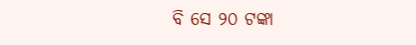ବି ସେ ୨୦ ଟଙ୍କା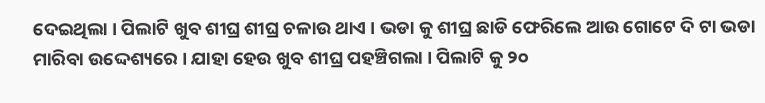ଦେଇଥିଲା । ପିଲାଟି ଖୁବ ଶୀଘ୍ର ଶୀଘ୍ର ଚଳାଉ ଥାଏ । ଭଡା କୁ ଶୀଘ୍ର ଛାଡି ଫେରିଲେ ଆଉ ଗୋଟେ ଦି ଟା ଭଡା ମାରିବା ଉଦ୍ଦେଶ୍ୟରେ । ଯାହା ହେଉ ଖୁବ ଶୀଘ୍ର ପହଞ୍ଚିଗଲା । ପିଲାଟି କୁ ୨୦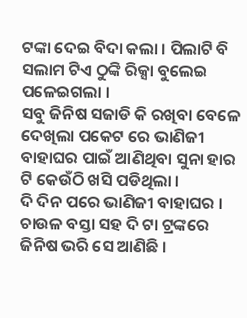ଟଙ୍କା ଦେଇ ବିଦା କଲା । ପିଲାଟି ବି ସଲାମ ଟିଏ ଠୁଙ୍କି ରିକ୍ସା ବୁଲେଇ ପଳେଇଗଲା ।
ସବୁ ଜିନିଷ ସଜାଡି କି ରଖିବା ବେଳେ ଦେଖିଲା ପକେଟ ରେ ଭାଣିଜୀ ବାହାଘର ପାଇଁ ଆଣିଥିବା ସୁନା ହାର ଟି କେଉଁଠି ଖସି ପଡିଥିଲା ।
ଦି ଦିନ ପରେ ଭାଣିଜୀ ବାହାଘର । ଚାଉଳ ବସ୍ତା ସହ ଦି ଟା ଟ୍ରଙ୍କରେ ଜିନିଷ ଭରି ସେ ଆଣିଛି ।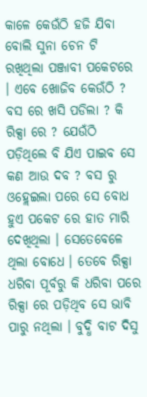କାଳେ କେଉଁଠି ହଜି ଯିବା ବୋଲି ସୁନା ଚେନ ଟି ରଖିଥିଲା ପଞ୍ଜାବୀ ପକେଟରେ । ଏବେ ଖୋଜିବ କେଉଁଠି ? ବସ ରେ ଖସି ପଡିଲା ? କି ରିକ୍ସା ରେ ? ଯେଉଁଠି ପଡ଼ିଥିଲେ ବି ଯିଏ ପାଇବ ସେ କଣ ଆଉ ଦବ ? ବସ ରୁ ଓହ୍ଲେଇଲା ପରେ ସେ ବୋଧ ହୁଏ ପକେଟ ରେ ହାତ ମାରି ଦେଖିଥିଲା । ସେତେବେଳେ ଥିଲା ବୋଧେ । ତେବେ ରିକ୍ସା ଧରିବା ପୂର୍ବରୁ କି ଧରିବା ପରେ ରିକ୍ସା ରେ ପଡ଼ିଥିବ ସେ ଭାବି ପାରୁ ନଥିଲା । ବୁଦ୍ଧି ବାଟ ଦିସୁ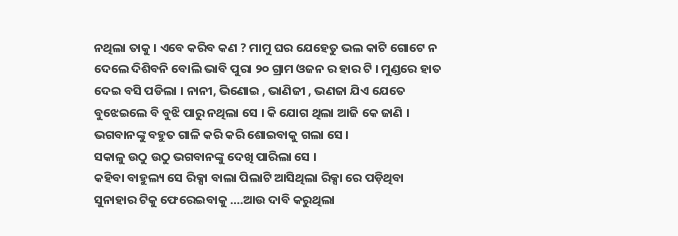ନଥିଲା ତାକୁ । ଏବେ କରିବ କଣ ? ମାମୁ ଘର ଯେହେତୁ ଭଲ କାଟି ଗୋଟେ ନ ଦେଲେ ଦିଶିବନି ବୋଲି ଭାବି ପୁରା ୨୦ ଗ୍ରାମ ଓଜନ ର ହାର ଟି । ମୁଣ୍ଡରେ ହାତ ଦେଇ ବସି ପଡିଲା । ନାନୀ, ଭିଣୋଇ , ଭାଣିଜୀ , ଭଣଜା ଯିଏ ଯେତେ ବୁଝେଇଲେ ବି ବୁଝି ପାରୁ ନଥିଲା ସେ । କି ଯୋଗ ଥିଲା ଆଜି କେ ଜାଣି । ଭଗବାନଙ୍କୁ ବହୁତ ଗାଳି କରି କରି ଶୋଇବାକୁ ଗଲା ସେ ।
ସକାଳୁ ଉଠୁ ଉଠୁ ଭଗବାନଙ୍କୁ ଦେଖି ପାରିଲା ସେ ।
କହିବା ବାହୁଲ୍ୟ ସେ ରିକ୍ସା ବାଲା ପିଲାଟି ଆସିଥିଲା ରିକ୍ସା ରେ ପଡ଼ିଥିବା ସୁନାହାର ଟିକୁ ଫେରେଇବାକୁ ….ଆଉ ଦାବି କରୁଥିଲା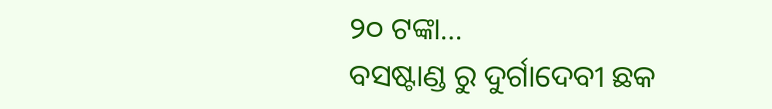୨୦ ଟଙ୍କା…
ବସଷ୍ଟାଣ୍ଡ ରୁ ଦୁର୍ଗାଦେବୀ ଛକ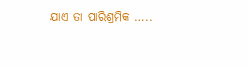ଯାଏ ତା ପାରିଶ୍ରମିକ …..